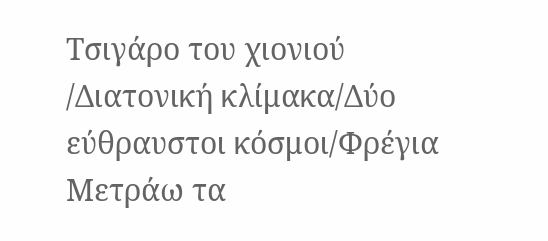Τσιγάρο του χιονιού /Διατονική κλίμακα/Δύο εύθραυστοι κόσμοι/Φρέγια
Μετράω τα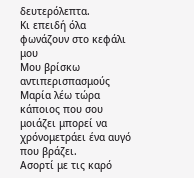δευτερόλεπτα.
Κι επειδή όλα φωνάζουν στο κεφάλι μου
Μου βρίσκω αντιπερισπασμούς
Μαρία λέω τώρα κάποιος που σου μοιάζει μπορεί να χρόνομετράει ένα αυγό που βράζει.
Ασορτί με τις καρό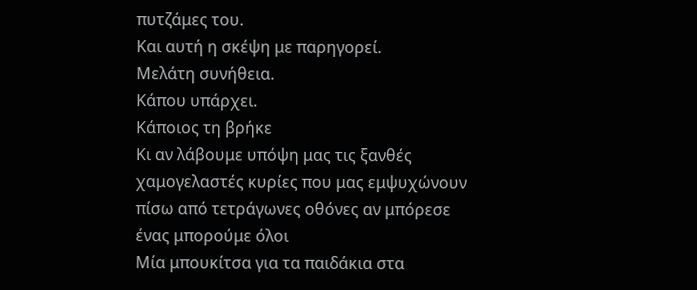πυτζάμες του.
Και αυτή η σκέψη με παρηγορεί.
Μελάτη συνήθεια.
Κάπου υπάρχει.
Κάποιος τη βρήκε
Κι αν λάβουμε υπόψη μας τις ξανθές χαμογελαστές κυρίες που μας εμψυχώνουν πίσω από τετράγωνες οθόνες αν μπόρεσε ένας μπορούμε όλοι
Μία μπουκίτσα για τα παιδάκια στα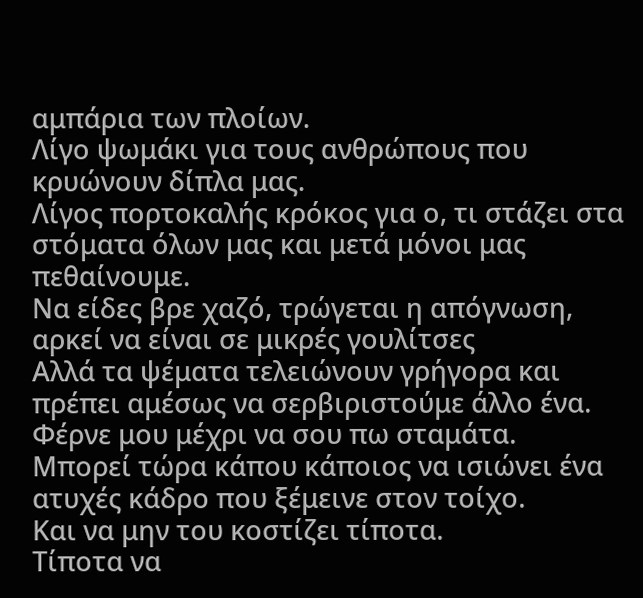αμπάρια των πλοίων.
Λίγο ψωμάκι για τους ανθρώπους που κρυώνουν δίπλα μας.
Λίγος πορτοκαλής κρόκος για ο, τι στάζει στα στόματα όλων μας και μετά μόνοι μας πεθαίνουμε.
Να είδες βρε χαζό, τρώγεται η απόγνωση, αρκεί να είναι σε μικρές γουλίτσες
Αλλά τα ψέματα τελειώνουν γρήγορα και πρέπει αμέσως να σερβιριστούμε άλλο ένα.
Φέρνε μου μέχρι να σου πω σταμάτα.
Μπορεί τώρα κάπου κάποιος να ισιώνει ένα ατυχές κάδρο που ξέμεινε στον τοίχο.
Και να μην του κοστίζει τίποτα.
Τίποτα να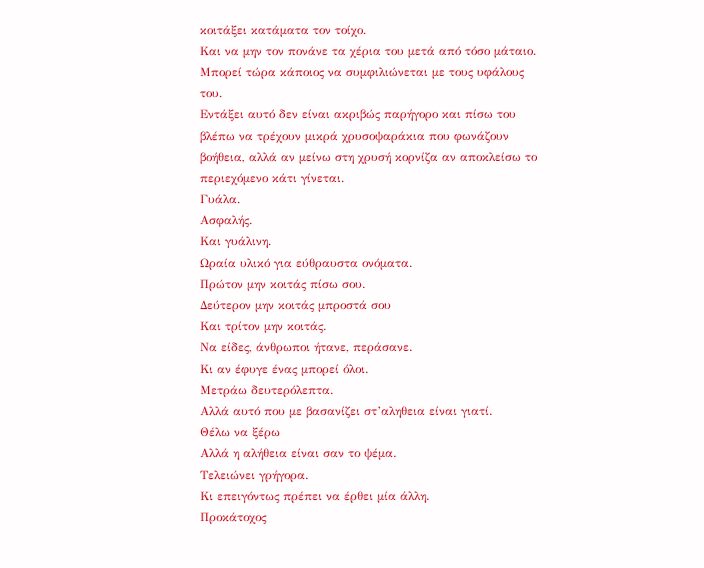κοιτάξει κατάματα τον τοίχο.
Και να μην τον πονάνε τα χέρια του μετά από τόσο μάταιο.
Μπορεί τώρα κάποιος να συμφιλιώνεται με τους υφάλους του.
Εντάξει αυτό δεν είναι ακριβώς παρήγορο και πίσω του βλέπω να τρέχουν μικρά χρυσοψαράκια που φωνάζουν βοήθεια, αλλά αν μείνω στη χρυσή κορνίζα αν αποκλείσω το περιεχόμενο κάτι γίνεται.
Γυάλα.
Ασφαλής.
Και γυάλινη.
Ωραία υλικό για εύθραυστα ονόματα.
Πρώτον μην κοιτάς πίσω σου.
Δεύτερον μην κοιτάς μπροστά σου
Και τρίτον μην κοιτάς.
Να είδες, άνθρωποι ήτανε, περάσανε.
Κι αν έφυγε ένας μπορεί όλοι.
Μετράω δευτερόλεπτα.
Αλλά αυτό που με βασανίζει στ’αληθεια είναι γιατί.
Θέλω να ξέρω
Αλλά η αλήθεια είναι σαν το ψέμα.
Τελειώνει γρήγορα.
Κι επειγόντως πρέπει να έρθει μία άλλη.
Προκάτοχος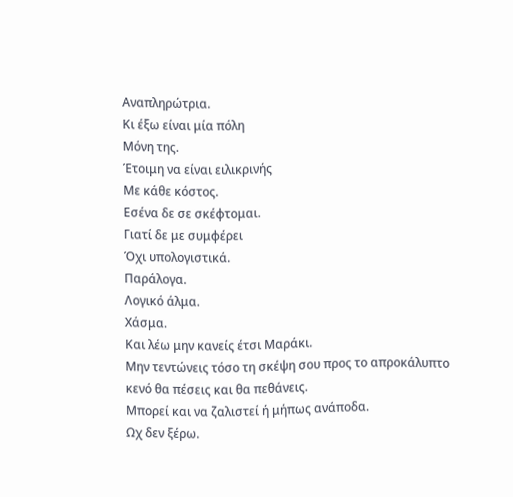Αναπληρώτρια.
Κι έξω είναι μία πόλη
Μόνη της.
Έτοιμη να είναι ειλικρινής
Με κάθε κόστος.
Εσένα δε σε σκέφτομαι.
Γιατί δε με συμφέρει
Όχι υπολογιστικά.
Παράλογα.
Λογικό άλμα.
Χάσμα.
Και λέω μην κανείς έτσι Μαράκι.
Μην τεντώνεις τόσο τη σκέψη σου προς το απροκάλυπτο κενό θα πέσεις και θα πεθάνεις.
Μπορεί και να ζαλιστεί ή μήπως ανάποδα.
Ωχ δεν ξέρω.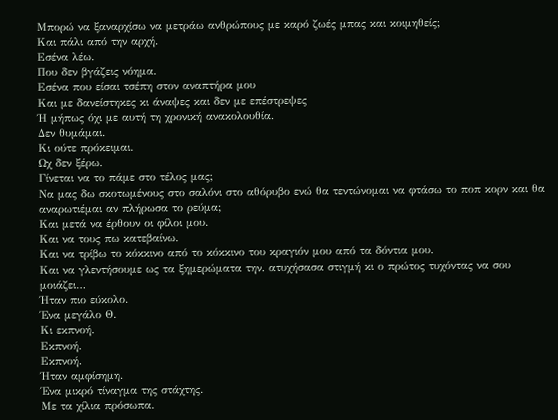Μπορώ να ξαναρχίσω να μετράω ανθρώπους με καρό ζωές μπας και κοιμηθείς;
Και πάλι από την αρχή.
Εσένα λέω.
Που δεν βγάζεις νόημα.
Εσένα που είσαι τσέπη στον αναπτήρα μου
Και με δανείστηκες κι άναψες και δεν με επέστρεψες
Ή μήπως όχι με αυτή τη χρονική ανακολουθία.
Δεν θυμάμαι.
Κι ούτε πρόκειμαι.
Ωχ δεν ξέρω.
Γίνεται να το πάμε στο τέλος μας;
Να μας δω σκοτωμένους στο σαλόνι στο αθόρυβο ενώ θα τεντώνομαι να φτάσω το ποπ κορν και θα αναρωτιέμαι αν πλήρωσα το ρεύμα;
Και μετά να έρθουν οι φίλοι μου.
Και να τους πω κατεβαίνω.
Και να τρίβω το κόκκινο από το κόκκινο του κραγιόν μου από τα δόντια μου.
Και να γλεντήσουμε ως τα ξημερώματα την. ατυχήσασα στιγμή κι ο πρώτος τυχόντας να σου μοιάζει…
Ήταν πιο εύκολο.
Ένα μεγάλο Θ.
Κι εκπνοή.
Εκπνοή.
Εκπνοή.
Ήταν αμφίσημη.
Ένα μικρό τίναγμα της στάχτης.
Με τα χίλια πρόσωπα.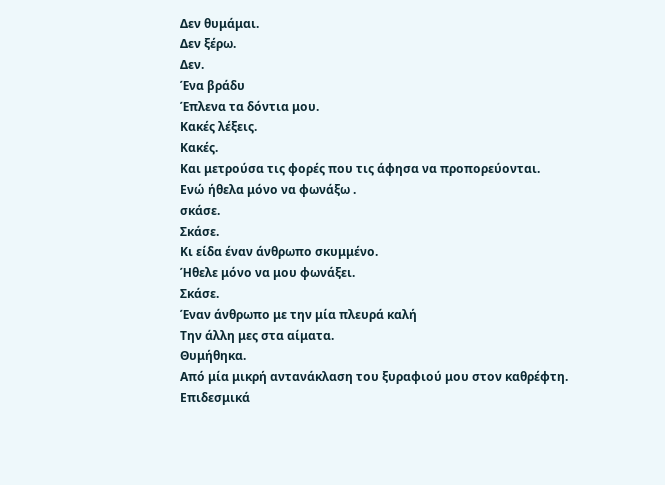Δεν θυμάμαι.
Δεν ξέρω.
Δεν.
Ένα βράδυ
Έπλενα τα δόντια μου.
Κακές λέξεις.
Κακές.
Και μετρούσα τις φορές που τις άφησα να προπορεύονται.
Ενώ ήθελα μόνο να φωνάξω .
σκάσε.
Σκάσε.
Κι είδα έναν άνθρωπο σκυμμένο.
Ήθελε μόνο να μου φωνάξει.
Σκάσε.
Έναν άνθρωπο με την μία πλευρά καλή
Την άλλη μες στα αίματα.
Θυμήθηκα.
Από μία μικρή αντανάκλαση του ξυραφιού μου στον καθρέφτη.
Επιδεσμικά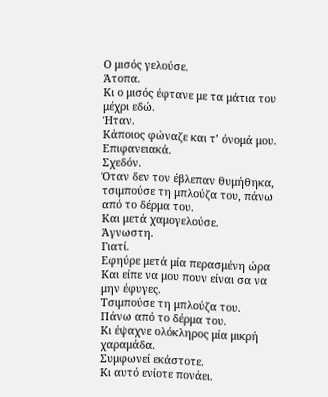Ο μισός γελούσε.
Άτοπα.
Κι ο μισός έφτανε με τα μάτια του μέχρι εδώ.
Ήταν.
Κάποιος φώναζε και τ’ όνομά μου.
Επιφανειακά.
Σχεδόν.
Όταν δεν τον έβλεπαν θυμήθηκα, τσιμπούσε τη μπλούζα του, πάνω από το δέρμα του.
Και μετά χαμογελούσε.
Άγνωστη.
Γιατί.
Εφηύρε μετά μία περασμένη ώρα
Και είπε να μου πουν είναι σα να μην έφυγες.
Τσιμπούσε τη μπλούζα του.
Πάνω από το δέρμα του.
Κι έψαχνε ολόκληρος μία μικρή χαραμάδα.
Συμφωνεί εκάστοτε.
Κι αυτό ενίοτε πονάει.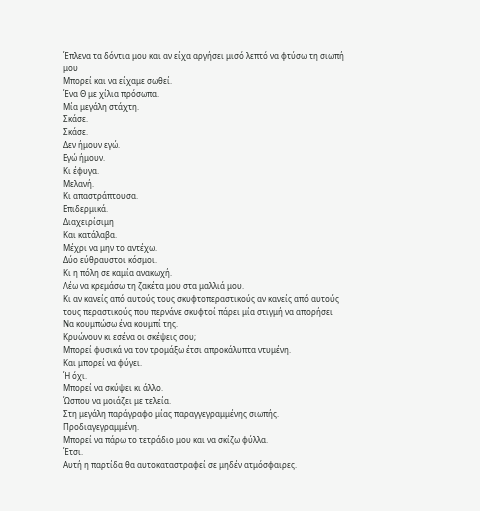Έπλενα τα δόντια μου και αν είχα αργήσει μισό λεπτό να φτύσω τη σιωπή μου
Μπορεί και να είχαμε σωθεί.
Ένα Θ με χίλια πρόσωπα.
Μία μεγάλη στάχτη.
Σκάσε.
Σκάσε.
Δεν ήμουν εγώ.
Εγώ ήμουν.
Κι έφυγα.
Μελανή.
Κι απαστράπτουσα.
Επιδερμικά.
Διαχειρίσιμη
Και κατάλαβα.
Μέχρι να μην το αντέχω.
Δύο εύθραυστοι κόσμοι.
Κι η πόλη σε καμία ανακωχή.
Λέω να κρεμάσω τη ζακέτα μου στα μαλλιά μου.
Κι αν κανείς από αυτούς τους σκυφτοπεραστικούς αν κανείς από αυτούς τους περαστικούς που περνάνε σκυφτοί πάρει μία στιγμή να απορήσει
Να κουμπώσω ένα κουμπί της.
Κρυώνουν κι εσένα οι σκέψεις σου;
Μπορεί φυσικά να τον τρομάξω έτσι απροκάλυπτα ντυμένη.
Και μπορεί να φύγει.
Ή όχι.
Μπορεί να σκύψει κι άλλο.
Ώσπου να μοιάζει με τελεία.
Στη μεγάλη παράγραφο μίας παραγγεγραμμένης σιωπής.
Προδιαγεγραμμένη.
Μπορεί να πάρω το τετράδιο μου και να σκίζω φύλλα.
Έτσι.
Αυτή η παρτίδα θα αυτοκαταστραφεί σε μηδέν ατμόσφαιρες.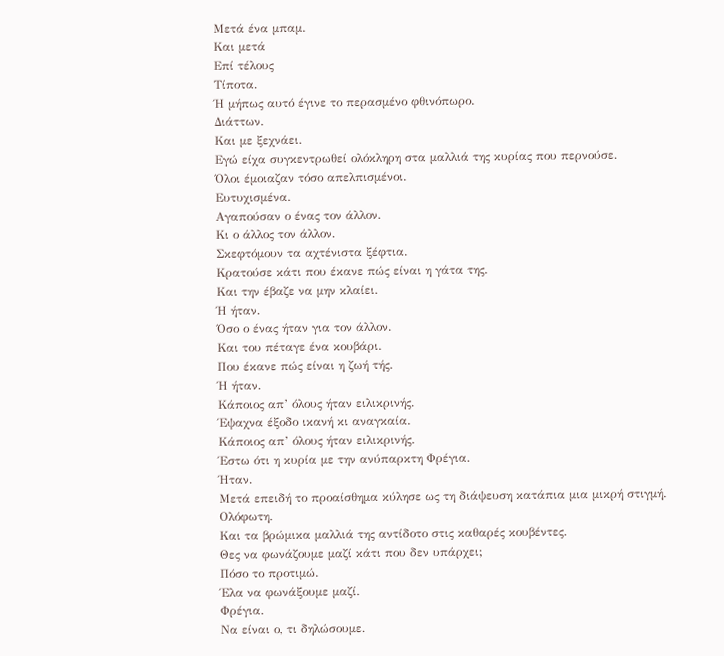Μετά ένα μπαμ.
Και μετά
Επί τέλους
Τίποτα.
Ή μήπως αυτό έγινε το περασμένο φθινόπωρο.
Διάττων.
Και με ξεχνάει.
Εγώ είχα συγκεντρωθεί ολόκληρη στα μαλλιά της κυρίας που περνούσε.
Όλοι έμοιαζαν τόσο απελπισμένοι.
Ευτυχισμένα.
Αγαπούσαν ο ένας τον άλλον.
Κι ο άλλος τον άλλον.
Σκεφτόμουν τα αχτένιστα ξέφτια.
Κρατούσε κάτι που έκανε πώς είναι η γάτα της.
Και την έβαζε να μην κλαίει.
Ή ήταν.
Όσο ο ένας ήταν για τον άλλον.
Και του πέταγε ένα κουβάρι.
Που έκανε πώς είναι η ζωή τής.
Ή ήταν.
Κάποιος απ’ όλους ήταν ειλικρινής.
Έψαχνα έξοδο ικανή κι αναγκαία.
Κάποιος απ’ όλους ήταν ειλικρινής.
Έστω ότι η κυρία με την ανύπαρκτη Φρέγια.
Ήταν.
Μετά επειδή το προαίσθημα κύλησε ως τη διάψευση κατάπια μια μικρή στιγμή.
Ολόφωτη.
Και τα βρώμικα μαλλιά της αντίδοτο στις καθαρές κουβέντες.
Θες να φωνάζουμε μαζί κάτι που δεν υπάρχει;
Πόσο το προτιμώ.
Έλα να φωνάξουμε μαζί.
Φρέγια.
Να είναι ο, τι δηλώσουμε.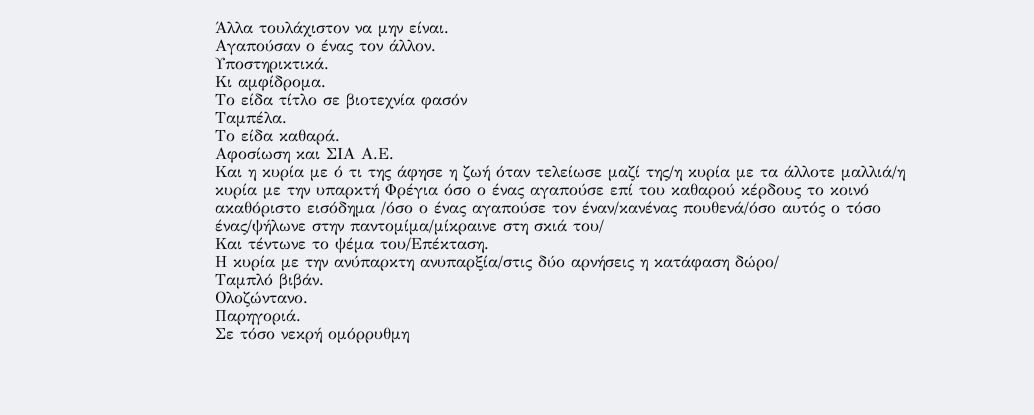Άλλα τουλάχιστον να μην είναι.
Αγαπούσαν ο ένας τον άλλον.
Υποστηρικτικά.
Κι αμφίδρομα.
Το είδα τίτλο σε βιοτεχνία φασόν
Ταμπέλα.
Το είδα καθαρά.
Αφοσίωση και ΣΙΑ Α.Ε.
Και η κυρία με ό τι της άφησε η ζωή όταν τελείωσε μαζί της/η κυρία με τα άλλοτε μαλλιά/η κυρία με την υπαρκτή Φρέγια όσο ο ένας αγαπούσε επί του καθαρού κέρδους το κοινό ακαθόριστο εισόδημα /όσο ο ένας αγαπούσε τον έναν/κανένας πουθενά/όσο αυτός ο τόσο ένας/ψήλωνε στην παντομίμα/μίκραινε στη σκιά του/
Και τέντωνε το ψέμα του/Επέκταση.
Η κυρία με την ανύπαρκτη ανυπαρξία/στις δύο αρνήσεις η κατάφαση δώρο/
Ταμπλό βιβάν.
Ολοζώντανο.
Παρηγοριά.
Σε τόσο νεκρή ομόρρυθμη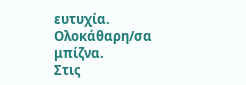ευτυχία.
Ολοκάθαρη/σα μπίζνα.
Στις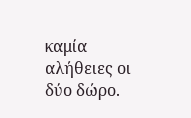καμία αλήθειες οι δύο δώρο.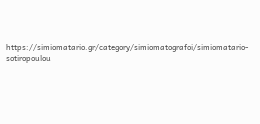https://simiomatario.gr/category/simiomatografoi/simiomatario-sotiropoulou